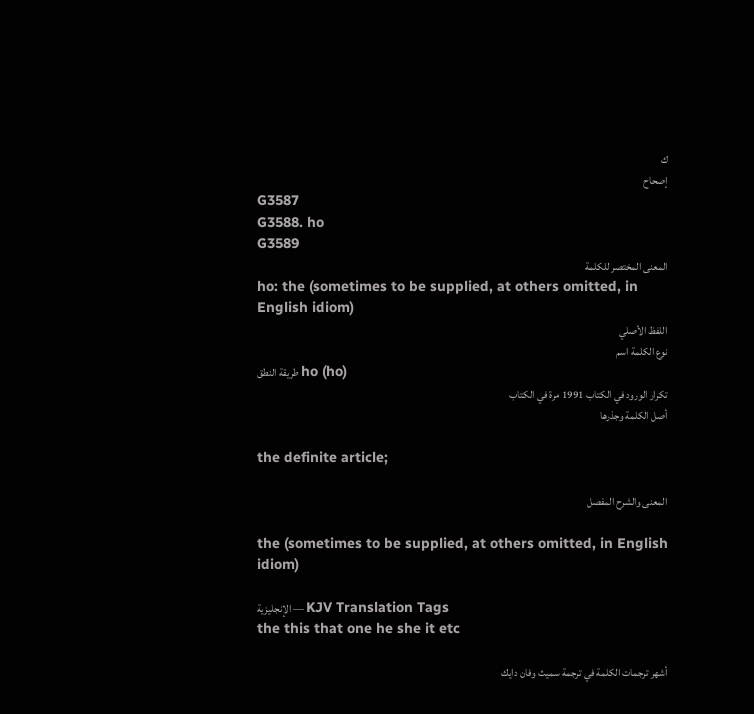ك
إصحاح
G3587
G3588. ho
G3589
المعنى المختصر للكلمة
ho: the (sometimes to be supplied, at others omitted, in English idiom)
اللفظ الأصلي
نوع الكلمة اسم
طريقة النطق ho (ho)
تكرار الورود في الكتاب 1991 مرة في الكتاب
أصل الكلمة وجذرها

the definite article;

المعنى والشرح المفصل

the (sometimes to be supplied, at others omitted, in English idiom)

الإنجليزية — KJV Translation Tags
the this that one he she it etc

أشهر ترجمات الكلمة في ترجمة سميث وفان دايك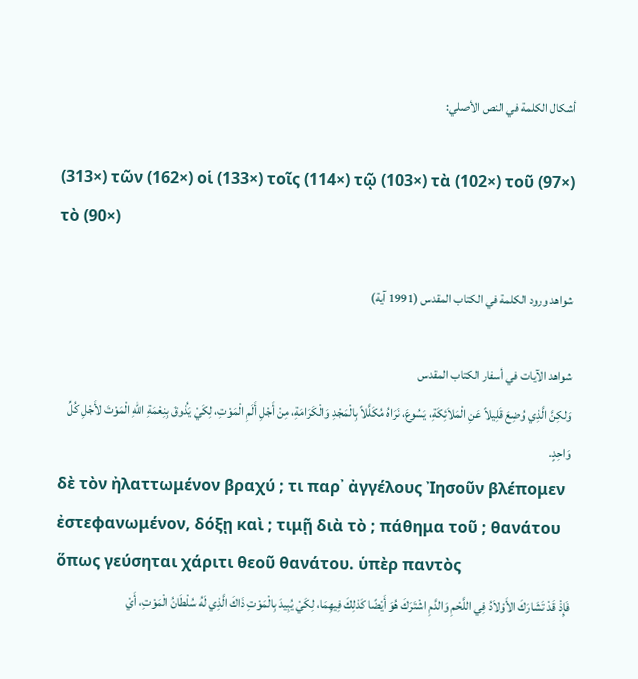أشكال الكلمة في النص الأصلي:

(313×) τῶν (162×) οἱ (133×) τοῖς (114×) τῷ (103×) τὰ (102×) τοῦ (97×) τὸ (90×)

شواهد ورود الكلمة في الكتاب المقدس (1991 آية)

شواهد الآيات في أسفار الكتاب المقدس
وَلكِنَّ الَّذِي وُضِعَ قَلِيلاً عَنِ الْمَلاَئِكَةِ، يَسُوعَ، نَرَاهُ مُكَلَّلاً بِالْمَجْدِ وَالْكَرَامَةِ، مِنْ أَجْلِ أَلَمِ الْمَوْتِ، لِكَيْ يَذُوقَ بِنِعْمَةِ اللهِ الْمَوْتَ لأَجْلِ كُلِّ وَاحِدٍ.
δὲ τὸν ἠλαττωμένον βραχύ ; τι παρ᾽ ἀγγέλους Ἰησοῦν βλέπομεν ἐστεφανωμένον, δόξῃ καὶ ; τιμῇ διὰ τὸ ; πάθημα τοῦ ; θανάτου ὅπως γεύσηται χάριτι θεοῦ θανάτου. ὑπὲρ παντὸς
فَإِذْ قَدْ تَشَارَكَ الأَوْلاَدُ فِي اللَّحْمِ وَالدَّمِ اشْتَرَكَ هُوَ أَيْضًا كَذلِكَ فِيهِمَا، لِكَيْ يُبِيدَ بِالْمَوْتِ ذَاكَ الَّذِي لَهُ سُلْطَانُ الْمَوْتِ، أَيْ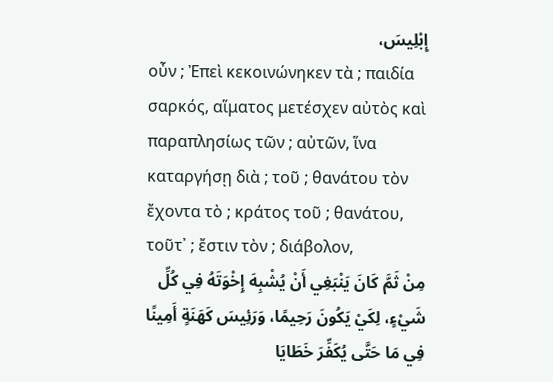إِبْلِيسَ،
οὖν ; Ἐπεὶ κεκοινώνηκεν τὰ ; παιδία σαρκός, αἵματος μετέσχεν αὐτὸς καὶ παραπλησίως τῶν ; αὐτῶν, ἵνα καταργήσῃ διὰ ; τοῦ ; θανάτου τὸν ἔχοντα τὸ ; κράτος τοῦ ; θανάτου, τοῦτ᾽ ; ἔστιν τὸν ; διάβολον,
مِنْ ثَمَّ كَانَ يَنْبَغِي أَنْ يُشْبِهَ إِخْوَتَهُ فِي كُلِّ شَيْءٍ، لِكَيْ يَكُونَ رَحِيمًا، وَرَئِيسَ كَهَنَةٍ أَمِينًا فِي مَا حَتَّى يُكَفِّرَ خَطَايَا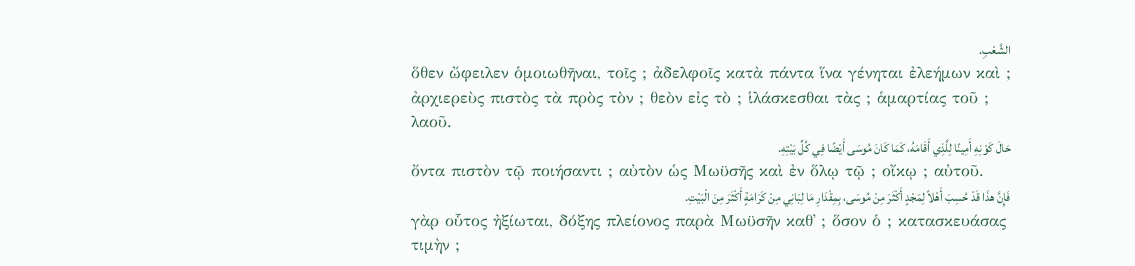الشَّعْبِ.
ὅθεν ὤφειλεν ὁμοιωθῆναι, τοῖς ; ἀδελφοῖς κατὰ πάντα ἵνα γένηται ἐλεήμων καὶ ; ἀρχιερεὺς πιστὸς τὰ πρὸς τὸν ; θεὸν εἰς τὸ ; ἱλάσκεσθαι τὰς ; ἁμαρτίας τοῦ ; λαοῦ.
حَالَ كَوْنِهِ أَمِينًا لِلَّذِي أَقَامَهُ، كَمَا كَانَ مُوسَى أَيْضًا فِي كُلِّ بَيْتِهِ.
ὄντα πιστὸν τῷ ποιήσαντι ; αὐτὸν ὡς Μωϋσῆς καὶ ἐν ὅλῳ τῷ ; οἴκῳ ; αὐτοῦ.
فَإِنَّ هذَا قَدْ حُسِبَ أَهْلاً لِمَجْدٍ أَكْثَرَ مِنْ مُوسَى، بِمِقْدَارِ مَا لِبَانِي مِنْ كَرَامَةٍ أَكْثَرَ مِنَ الْبَيْتِ.
γὰρ οὗτος ἠξίωται, δόξης πλείονος παρὰ Μωϋσῆν καθ᾽ ; ὅσον ὁ ; κατασκευάσας τιμὴν ;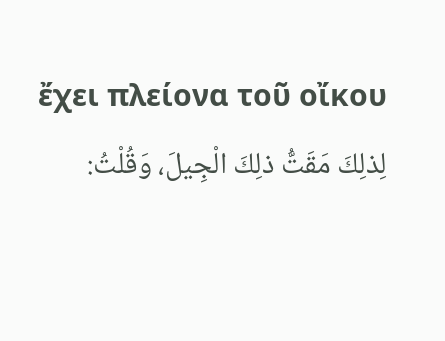ἔχει πλείονα τοῦ οἴκου
لِذلِكَ مَقَتُّ ذلِكَ الْجِيلَ، وَقُلْتُ: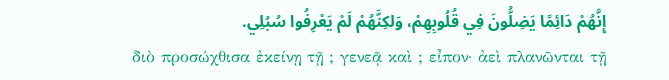إِنَّهُمْ دَائِمًا يَضِلُّونَ فِي قُلُوبِهِمْ، وَلكِنَّهُمْ لَمْ يَعْرِفُوا سُبُلِي.
διὸ προσώχθισα ἐκείνῃ τῇ ; γενεᾷ καὶ ; εἶπον· ἀεὶ πλανῶνται τῇ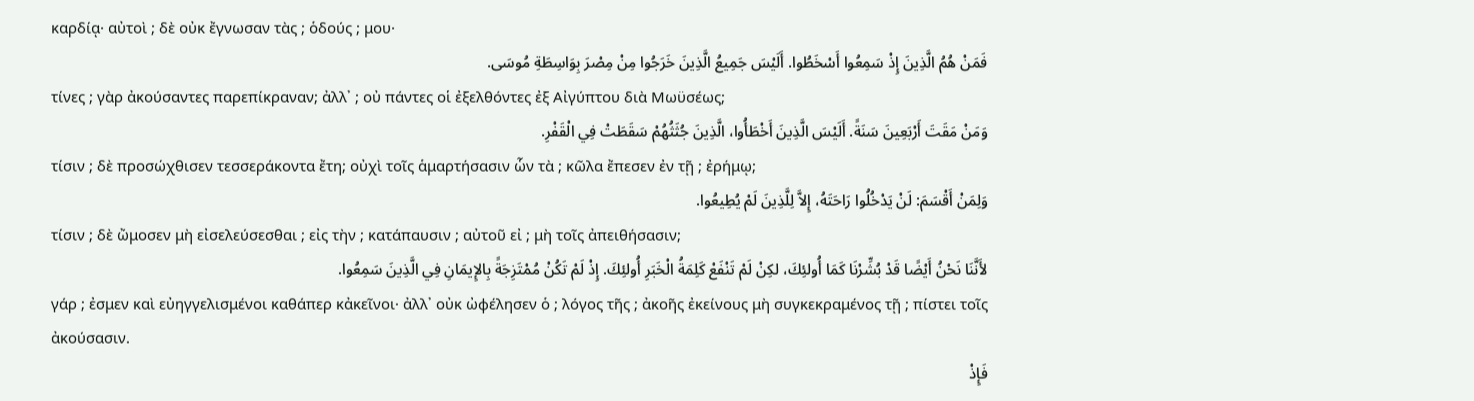καρδίᾳ· αὐτοὶ ; δὲ οὐκ ἔγνωσαν τὰς ; ὁδούς ; μου·
فَمَنْ هُمُ الَّذِينَ إِذْ سَمِعُوا أَسْخَطُوا. أَلَيْسَ جَمِيعُ الَّذِينَ خَرَجُوا مِنْ مِصْرَ بِوَاسِطَةِ مُوسَى.
τίνες ; γὰρ ἀκούσαντες παρεπίκραναν; ἀλλ᾽ ; οὐ πάντες οἱ ἐξελθόντες ἐξ Αἰγύπτου διὰ Μωϋσέως;
وَمَنْ مَقَتَ أَرْبَعِينَ سَنَةً. أَلَيْسَ الَّذِينَ أَخْطَأُوا، الَّذِينَ جُثَثُهُمْ سَقَطَتْ فِي الْقَفْرِ.
τίσιν ; δὲ προσώχθισεν τεσσεράκοντα ἔτη; οὐχὶ τοῖς ἁμαρτήσασιν ὧν τὰ ; κῶλα ἔπεσεν ἐν τῇ ; ἐρήμῳ;
وَلِمَنْ أَقْسَمَ: لَنْ يَدْخُلُوا رَاحَتَهُ، إِلاَّ لِلَّذِينَ لَمْ يُطِيعُوا.
τίσιν ; δὲ ὤμοσεν μὴ εἰσελεύσεσθαι ; εἰς τὴν ; κατάπαυσιν ; αὐτοῦ εἰ ; μὴ τοῖς ἀπειθήσασιν;
لأَنَّنَا نَحْنُ أَيْضًا قَدْ بُشِّرْنَا كَمَا أُولئِكَ، لكِنْ لَمْ تَنْفَعْ كَلِمَةُ الْخَبَرِ أُولئِكَ. إِذْ لَمْ تَكُنْ مُمْتَزِجَةً بِالإِيمَانِ فِي الَّذِينَ سَمِعُوا.
γάρ ; ἐσμεν καὶ εὐηγγελισμένοι καθάπερ κἀκεῖνοι· ἀλλ᾽ οὐκ ὠφέλησεν ὁ ; λόγος τῆς ; ἀκοῆς ἐκείνους μὴ συγκεκραμένος τῇ ; πίστει τοῖς ἀκούσασιν.
فَإِذْ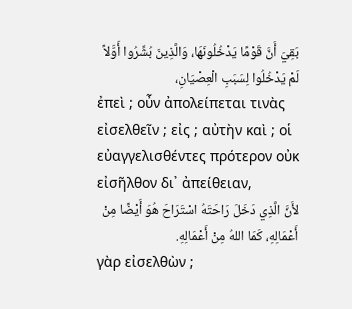بَقِيَ أَنَّ قَوْمًا يَدْخُلُونَهَا، وَالَّذِينَ بُشِّرُوا أَوَّلاً لَمْ يَدْخُلُوا لِسَبَبِ الْعِصْيَانِ،
ἐπεὶ ; οὖν ἀπολείπεται τινὰς εἰσελθεῖν ; εἰς ; αὐτὴν καὶ ; οἱ εὐαγγελισθέντες πρότερον οὐκ εἰσῆλθον δι᾽ ἀπείθειαν,
لأَنَّ الَّذِي دَخَلَ رَاحَتَهُ اسْتَرَاحَ هُوَ أَيْضًا مِنْ أَعْمَالِهِ، كَمَا اللهُ مِنْ أَعْمَالِهِ.
γὰρ εἰσελθὼν ;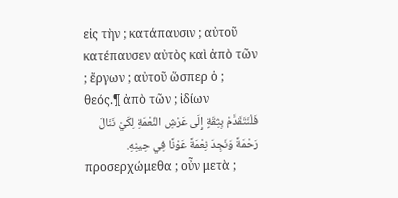εἰς τὴν ; κατάπαυσιν ; αὐτοῦ κατέπαυσεν αὐτὸς καὶ ἀπὸ τῶν ; ἔργων ; αὐτοῦ ὥσπερ ὁ ; θεός.¶ ἀπὸ τῶν ; ἰδίων
فَلْنَتَقَدَّمْ بِثِقَةٍ إِلَى عَرْشِ النِّعْمَةِ لِكَيْ نَنَالَ رَحْمَةً وَنَجِدَ نِعْمَةً عَوْنًا فِي حِينِهِ.
προσερχώμεθα ; οὖν μετὰ ;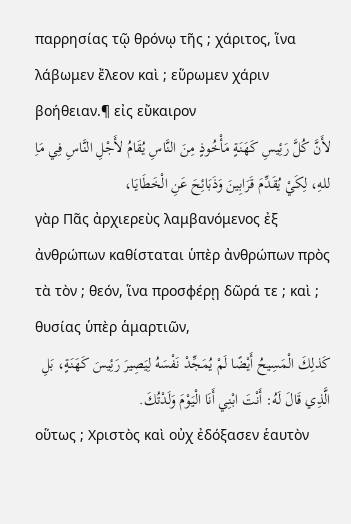παρρησίας τῷ θρόνῳ τῆς ; χάριτος, ἵνα λάβωμεν ἔλεον καὶ ; εὕρωμεν χάριν βοήθειαν.¶ εἰς εὔκαιρον
لأَنَّ كُلَّ رَئِيسِ كَهَنَةٍ مَأْخُوذٍ مِنَ النَّاسِ يُقَامُ لأَجْلِ النَّاسِ فِي مَاِ للهِ، لِكَيْ يُقَدِّمَ قَرَابِينَ وَذَبَائِحَ عَنِ الْخَطَايَا،
γὰρ Πᾶς ἀρχιερεὺς λαμβανόμενος ἐξ ἀνθρώπων καθίσταται ὑπὲρ ἀνθρώπων πρὸς τὰ τὸν ; θεόν, ἵνα προσφέρῃ δῶρά τε ; καὶ ; θυσίας ὑπὲρ ἁμαρτιῶν,
كَذلِكَ الْمَسِيحُ أَيْضًا لَمْ يُمَجِّدْ نَفْسَهُ لِيَصِيرَ رَئِيسَ كَهَنَةٍ، بَلِ الَّذِي قَالَ لَهُ: أَنْتَ ابْنِي أَنَا الْيَوْمَ وَلَدْتُكَ.
οὕτως ; Χριστὸς καὶ οὐχ ἐδόξασεν ἑαυτὸν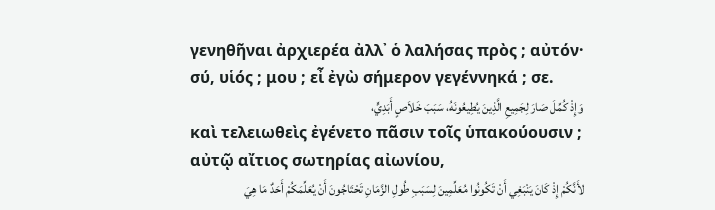γενηθῆναι ἀρχιερέα ἀλλ᾽ ὁ λαλήσας πρὸς ; αὐτόν· σύ, υἱός ; μου ; εἶ ἐγὼ σήμερον γεγέννηκά ; σε.
وَإِذْ كُمِّلَ صَارَ لِجَمِيعِ الَّذِينَ يُطِيعُونَهُ، سَبَبَ خَلاَصٍ أَبَدِيٍّ،
καὶ τελειωθεὶς ἐγένετο πᾶσιν τοῖς ὑπακούουσιν ; αὐτῷ αἴτιος σωτηρίας αἰωνίου,
لأَنَّكُمْ إِذْ كَانَ يَنْبَغِي أَنْ تَكُونُوا مُعَلِّمِينَ لِسَبَبِ طُولِ الزَّمَانِ تَحْتَاجُونَ أَنْ يُعَلِّمَكُمْ أَحَدٌ مَا هِيَ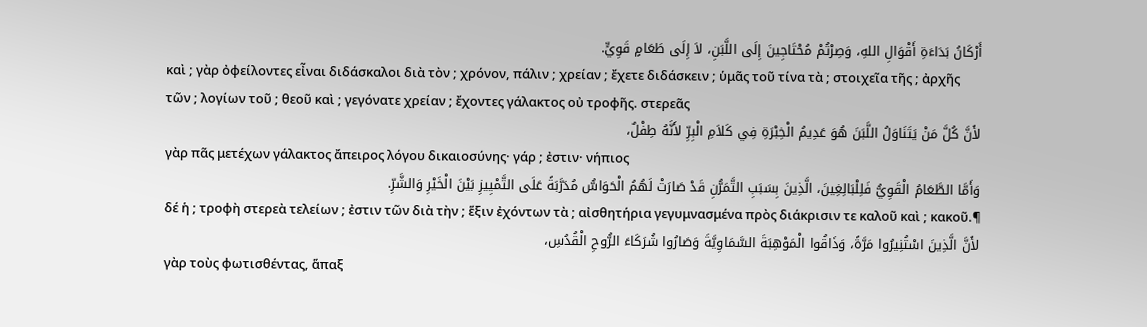أَرْكَانُ بَدَاءَةِ أَقْوَالِ اللهِ، وَصِرْتُمْ مُحْتَاجِينَ إِلَى اللَّبَنِ، لاَ إِلَى طَعَامٍ قَوِيٍّ.
καὶ ; γὰρ ὀφείλοντες εἶναι διδάσκαλοι διὰ τὸν ; χρόνον, πάλιν ; χρείαν ; ἔχετε διδάσκειν ; ὑμᾶς τοῦ τίνα τὰ ; στοιχεῖα τῆς ; ἀρχῆς τῶν ; λογίων τοῦ ; θεοῦ καὶ ; γεγόνατε χρείαν ; ἔχοντες γάλακτος οὐ τροφῆς. στερεᾶς
لأَنَّ كُلَّ مَنْ يَتَنَاوَلُ اللَّبَنَ هُوَ عَدِيمُ الْخِبْرَةِ فِي كَلاَمِ الْبِرِّ لأَنَّهُ طِفْلٌ،
γὰρ πᾶς μετέχων γάλακτος ἄπειρος λόγου δικαιοσύνης· γάρ ; ἐστιν· νήπιος
وَأَمَّا الطَّعَامُ الْقَوِيُّ فَلِلْبَالِغِينَ، الَّذِينَ بِسَبَبِ التَّمَرُّنِ قَدْ صَارَتْ لَهُمُ الْحَوَاسُّ مُدَرَّبَةً عَلَى التَّمْيِيزِ بَيْنَ الْخَيْرِ وَالشَّرِّ.
δέ ἡ ; τροφὴ στερεὰ τελείων ; ἐστιν τῶν διὰ τὴν ; ἕξιν ἐχόντων τὰ ; αἰσθητήρια γεγυμνασμένα πρὸς διάκρισιν τε καλοῦ καὶ ; κακοῦ.¶
لأَنَّ الَّذِينَ اسْتُنِيرُوا مَرَّةً، وَذَاقُوا الْمَوْهِبَةَ السَّمَاوِيَّةَ وَصَارُوا شُرَكَاءَ الرُّوحِ الْقُدُسِ،
γὰρ τοὺς φωτισθέντας, ἅπαξ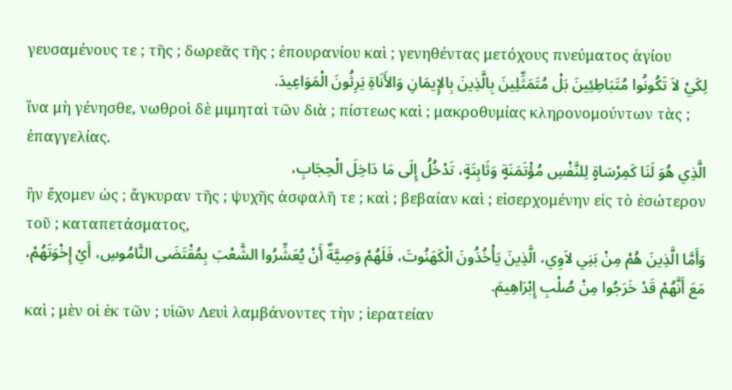γευσαμένους τε ; τῆς ; δωρεᾶς τῆς ; ἐπουρανίου καὶ ; γενηθέντας μετόχους πνεύματος ἁγίου
لِكَيْ لاَ تَكُونُوا مُتَبَاطِئِينَ بَلْ مُتَمَثِّلِينَ بِالَّذِينَ بِالإِيمَانِ وَالأَنَاةِ يَرِثُونَ الْمَوَاعِيدَ.
ἵνα μὴ γένησθε, νωθροὶ δὲ μιμηταὶ τῶν διὰ ; πίστεως καὶ ; μακροθυμίας κληρονομούντων τὰς ; ἐπαγγελίας.
الَّذِي هُوَ لَنَا كَمِرْسَاةٍ لِلنَّفْسِ مُؤْتَمَنَةٍ وَثَابِتَةٍ، تَدْخُلُ إِلَى مَا دَاخِلَ الْحِجَابِ،
ἣν ἔχομεν ὡς ; ἄγκυραν τῆς ; ψυχῆς ἀσφαλῆ τε ; καὶ ; βεβαίαν καὶ ; εἰσερχομένην εἰς τὸ ἐσώτερον τοῦ ; καταπετάσματος,
وَأَمَّا الَّذِينَ هُمْ مِنْ بَنِي لاَوِي، الَّذِينَ يَأْخُذُونَ الْكَهَنُوتَ، فَلَهُمْ وَصِيَّةٌ أَنْ يُعَشِّرُوا الشَّعْبَ بِمُقْتَضَى النَّامُوسِ، أَيْ إِخْوَتَهُمْ، مَعَ أَنَّهُمْ قَدْ خَرَجُوا مِنْ صُلْبِ إِبْرَاهِيمَ.
καὶ ; μὲν οἱ ἐκ τῶν ; υἱῶν Λευὶ λαμβάνοντες τὴν ; ἱερατείαν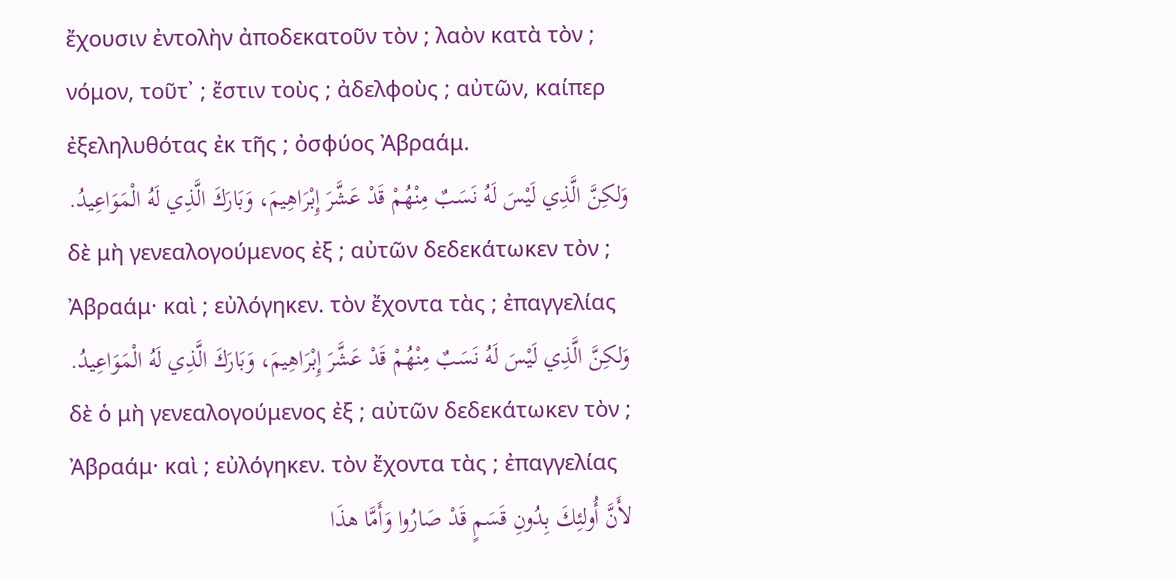ἔχουσιν ἐντολὴν ἀποδεκατοῦν τὸν ; λαὸν κατὰ τὸν ; νόμον, τοῦτ᾽ ; ἔστιν τοὺς ; ἀδελφοὺς ; αὐτῶν, καίπερ ἐξεληλυθότας ἐκ τῆς ; ὀσφύος Ἀβραάμ.
وَلكِنَّ الَّذِي لَيْسَ لَهُ نَسَبٌ مِنْهُمْ قَدْ عَشَّرَ إِبْرَاهِيمَ، وَبَارَكَ الَّذِي لَهُ الْمَوَاعِيدُ.
δὲ μὴ γενεαλογούμενος ἐξ ; αὐτῶν δεδεκάτωκεν τὸν ; Ἀβραάμ· καὶ ; εὐλόγηκεν. τὸν ἔχοντα τὰς ; ἐπαγγελίας
وَلكِنَّ الَّذِي لَيْسَ لَهُ نَسَبٌ مِنْهُمْ قَدْ عَشَّرَ إِبْرَاهِيمَ، وَبَارَكَ الَّذِي لَهُ الْمَوَاعِيدُ.
δὲ ὁ μὴ γενεαλογούμενος ἐξ ; αὐτῶν δεδεκάτωκεν τὸν ; Ἀβραάμ· καὶ ; εὐλόγηκεν. τὸν ἔχοντα τὰς ; ἐπαγγελίας
لأَنَّ أُولئِكَ بِدُونِ قَسَمٍ قَدْ صَارُوا وَأَمَّا هذَا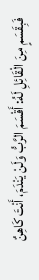فَبِقَسَمٍ مِنَ الْقَائِلِ لَهُ: أَقْسَمَ الرَّبُّ وَلَنْ يَنْدَمَ، أَنْتَ كَاهِنٌ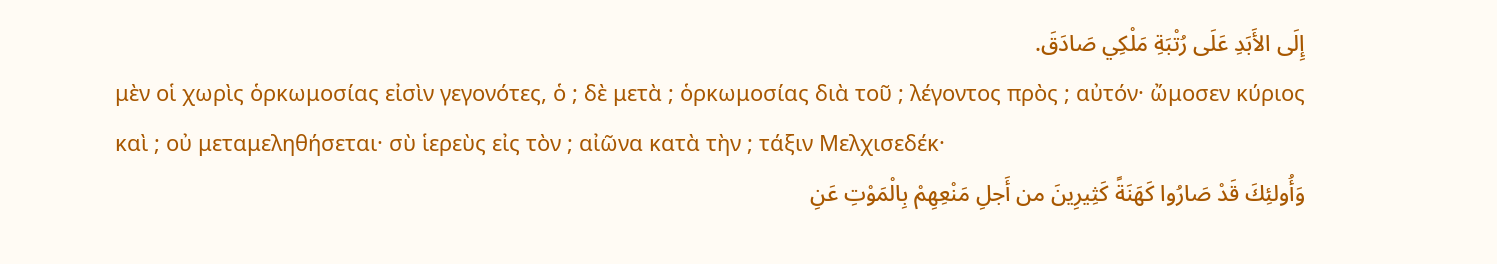إِلَى الأَبَدِ عَلَى رُتْبَةِ مَلْكِي صَادَقَ.
μὲν οἱ χωρὶς ὁρκωμοσίας εἰσὶν γεγονότες, ὁ ; δὲ μετὰ ; ὁρκωμοσίας διὰ τοῦ ; λέγοντος πρὸς ; αὐτόν· ὤμοσεν κύριος καὶ ; οὐ μεταμεληθήσεται· σὺ ἱερεὺς εἰς τὸν ; αἰῶνα κατὰ τὴν ; τάξιν Μελχισεδέκ·
وَأُولئِكَ قَدْ صَارُوا كَهَنَةً كَثِيرِينَ من أَجلِ مَنْعِهِمْ بِالْمَوْتِ عَنِ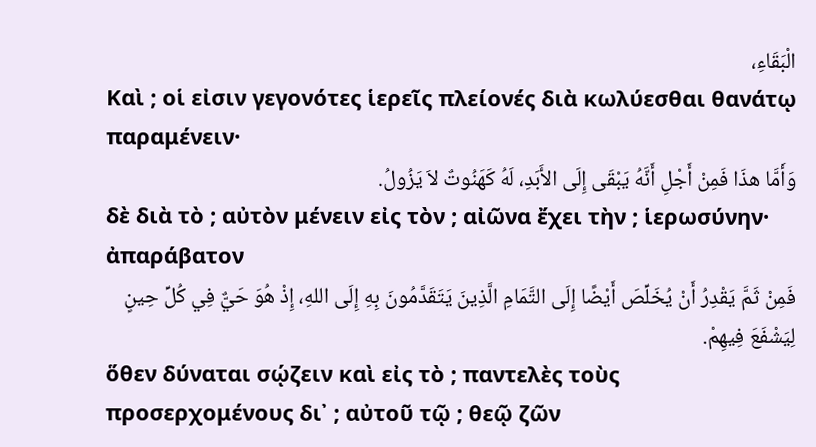الْبَقَاءِ،
Καὶ ; οἱ εἰσιν γεγονότες ἱερεῖς πλείονές διὰ κωλύεσθαι θανάτῳ παραμένειν·
وَأَمَّا هذَا فَمِنْ أَجْلِ أَنَّهُ يَبْقَى إِلَى الأَبَدِ، لَهُ كَهَنُوتٌ لاَ يَزُولُ.
δὲ διὰ τὸ ; αὐτὸν μένειν εἰς τὸν ; αἰῶνα ἔχει τὴν ; ἱερωσύνην· ἀπαράβατον
فَمِنْ ثَمَّ يَقْدِرُ أَنْ يُخَلِّصَ أَيْضًا إِلَى التَّمَامِ الَّذِينَ يَتَقَدَّمُونَ بِهِ إِلَى اللهِ، إِذْ هُوَ حَيٌّ فِي كُلِّ حِينٍ لِيَشْفَعَ فِيهِمْ.
ὅθεν δύναται σῴζειν καὶ εἰς τὸ ; παντελὲς τοὺς προσερχομένους δι᾽ ; αὐτοῦ τῷ ; θεῷ ζῶν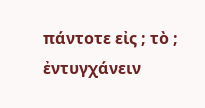πάντοτε εἰς ; τὸ ; ἐντυγχάνειν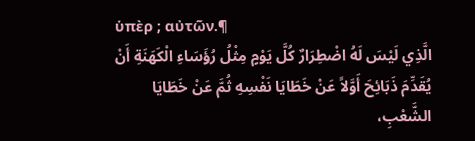ὑπὲρ ; αὐτῶν.¶
الَّذِي لَيْسَ لَهُ اضْطِرَارٌ كُلَّ يَوْمٍ مِثْلُ رُؤَسَاءِ الْكَهَنَةِ أَنْ يُقَدِّمَ ذَبَائِحَ أَوَّلاً عَنْ خَطَايَا نَفْسِهِ ثُمَّ عَنْ خَطَايَا الشَّعْبِ،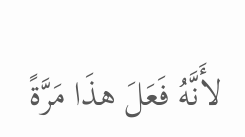لأَنَّهُ فَعَلَ هذَا مَرَّةً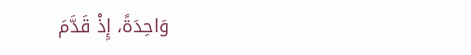وَاحِدَةً، إِذْ قَدَّمَ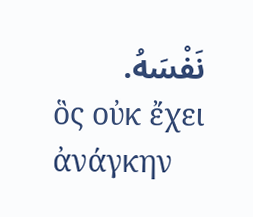نَفْسَهُ.
ὃς οὐκ ἔχει ἀνάγκην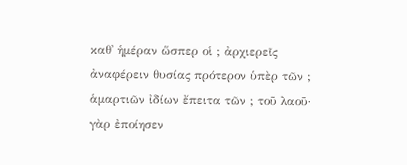καθ᾽ ἡμέραν ὥσπερ οἱ ; ἀρχιερεῖς ἀναφέρειν θυσίας πρότερον ὑπὲρ τῶν ; ἁμαρτιῶν ἰδίων ἔπειτα τῶν ; τοῦ λαοῦ· γὰρ ἐποίησεν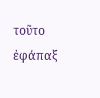τοῦτο ἐφάπαξ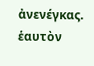ἀνενέγκας. ἑαυτὸν